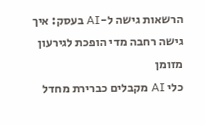הרשאות גישה ל-AI בעסק: איך גישה רחבה מדי הופכת לגירעון מזומן
כלי AI מקבלים כברירת מחדל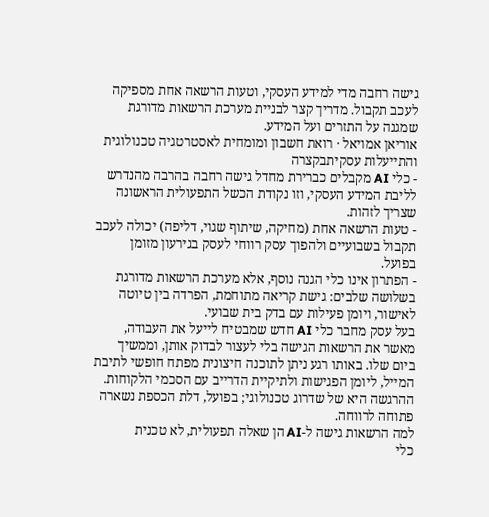גישה רחבה מדי למידע העסקי, וטעות הרשאה אחת מספיקה לעכב תקבול. מדריך קצר לבניית מערכת הרשאות מדורגת שמגנה על התזרים ועל המידע.
אוריאן אמויאל · רואת חשבון ומומחית לאסטרטגיה טכנולוגית והתייעלות עסקיתבקצרה
- כלי AI מקבלים כברירת מחדל גישה רחבה בהרבה מהנדרש לליבת המידע העסקי, וזו נקודת הכשל התפעולית הראשונה שצריך לזהות.
- טעות הרשאה אחת (מחיקה, שיתוף שגוי, דליפה) יכולה לעכב תקבול בשבועיים ולהפוך עסק רווחי לעסק בגירעון מזומן בפועל.
- הפתרון אינו כלי הגנה נוסף, אלא מערכת הרשאות מדורגת בשלושה שלבים: גישת קריאה מתוחמת, הפרדה בין טיוטה לאישור, ויומן פעילות עם בדק בית שבועי.
בעל עסק מחבר כלי AI חדש שמבטיח לייעל את העבודה, מאשר את הרשאות הגישה בלי לעצור לבדוק אותן, וממשיך ביום שלו. באותו רגע ניתן לתוכנה חיצונית מפתח חופשי לתיבת המייל, ליומן הפגישות ולתיקיית הדרייב עם הסכמי הלקוחות. ההרגשה היא של שדרוג טכנולוגי; בפועל, דלת הכספת נשארה פתוחה לרווחה.
למה הרשאות גישה ל-AI הן שאלה תפעולית, לא טכנית
כלי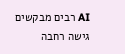AI רבים מבקשים גישה רחבה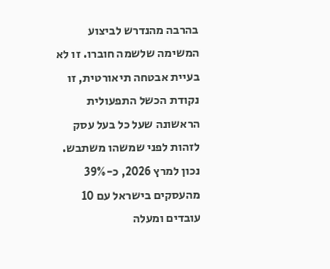בהרבה מהנדרש לביצוע המשימה שלשמה חוברו. זו לא בעיית אבטחה תיאורטית, זו נקודת הכשל התפעולית הראשונה שעל כל בעל עסק לזהות לפני שמשהו משתבש.
נכון למרץ 2026, כ-39% מהעסקים בישראל עם 10 עובדים ומעלה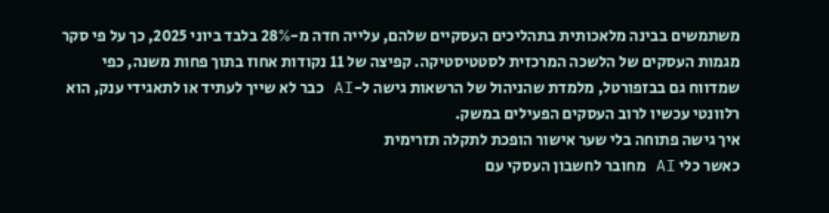משתמשים בבינה מלאכותית בתהליכים העסקיים שלהם, עלייה חדה מ-28% בלבד ביוני 2025, כך על פי סקר מגמות העסקים של הלשכה המרכזית לסטטיסטיקה. קפיצה של 11 נקודות אחוז בתוך פחות משנה, כפי שמדווח גם בבזפורטל, מלמדת שהניהול של הרשאות גישה ל-AI כבר לא שייך לעתיד או לתאגידי ענק, הוא רלוונטי עכשיו לרוב העסקים הפעילים במשק.
איך גישה פתוחה בלי שער אישור הופכת לתקלה תזרימית
כאשר כלי AI מחובר לחשבון העסקי עם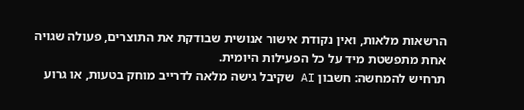הרשאות מלאות, ואין נקודת אישור אנושית שבודקת את התוצרים, פעולה שגויה אחת מתפשטת מיד על כל הפעילות היומית.
תרחיש להמחשה: חשבון AI שקיבל גישה מלאה לדרייב מוחק בטעות, או גרוע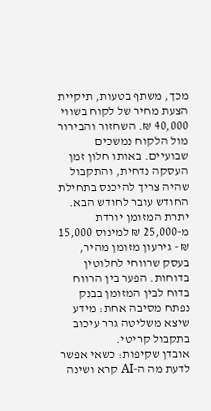מכך, משתף בטעות, תיקיית הצעת מחיר של לקוח בשווי 40,000 ₪. השחזור והבירור מול הלקוח נמשכים שבועיים. באותו חלון זמן העסקה נדחית, והתקבול שהיה צריך להיכנס בתחילת החודש עובר לחודש הבא. יתרת המזומן יורדת מ-25,000 ₪ למינוס 15,000 ₪ - גירעון מזומן מהיר, בעסק שרווחי לחלוטין בדוחות. הפער בין הרווח בדוח לבין המזומן בבנק נפתח מסיבה אחת: מידע שיצא משליטה גרר עיכוב בתקבול קריטי.
אובדן שקיפות: כשאי אפשר לדעת מה ה-AI קרא ושינה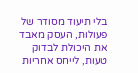בלי תיעוד מסודר של פעולות, העסק מאבד את היכולת לבדוק טעות, לייחס אחריות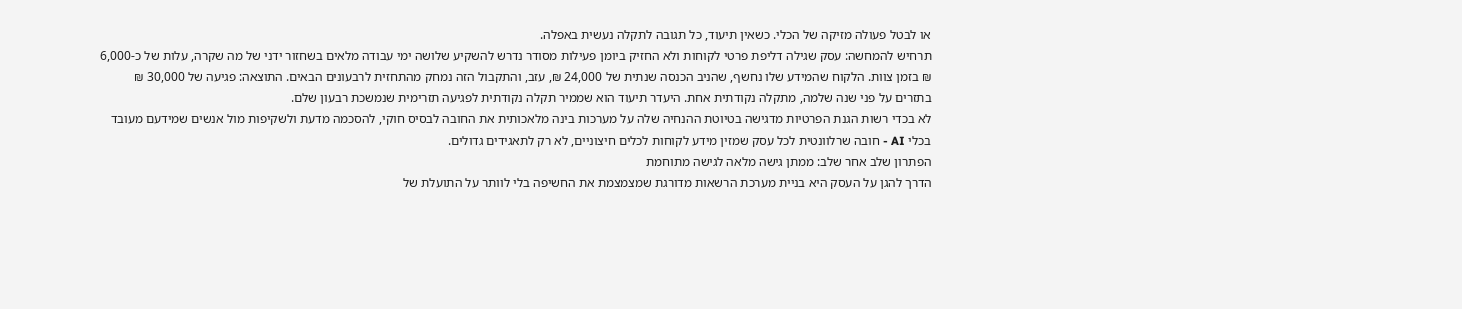או לבטל פעולה מזיקה של הכלי. כשאין תיעוד, כל תגובה לתקלה נעשית באפלה.
תרחיש להמחשה: עסק שגילה דליפת פרטי לקוחות ולא החזיק ביומן פעילות מסודר נדרש להשקיע שלושה ימי עבודה מלאים בשחזור ידני של מה שקרה, עלות של כ-6,000 ₪ בזמן צוות. הלקוח שהמידע שלו נחשף, שהניב הכנסה שנתית של 24,000 ₪, עזב, והתקבול הזה נמחק מהתחזית לרבעונים הבאים. התוצאה: פגיעה של 30,000 ₪ בתזרים על פני שנה שלמה, מתקלה נקודתית אחת. היעדר תיעוד הוא שממיר תקלה נקודתית לפגיעה תזרימית שנמשכת רבעון שלם.
לא בכדי רשות הגנת הפרטיות מדגישה בטיוטת ההנחיה שלה על מערכות בינה מלאכותית את החובה לבסיס חוקי, להסכמה מדעת ולשקיפות מול אנשים שמידעם מעובד בכלי AI - חובה שרלוונטית לכל עסק שמזין מידע לקוחות לכלים חיצוניים, לא רק לתאגידים גדולים.
הפתרון שלב אחר שלב: ממתן גישה מלאה לגישה מתוחמת
הדרך להגן על העסק היא בניית מערכת הרשאות מדורגת שמצמצמת את החשיפה בלי לוותר על התועלת של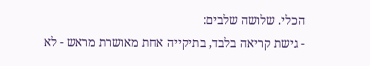הכלי. שלושה שלבים:
- גישת קריאה בלבד, בתיקייה אחת מאושרת מראש - לא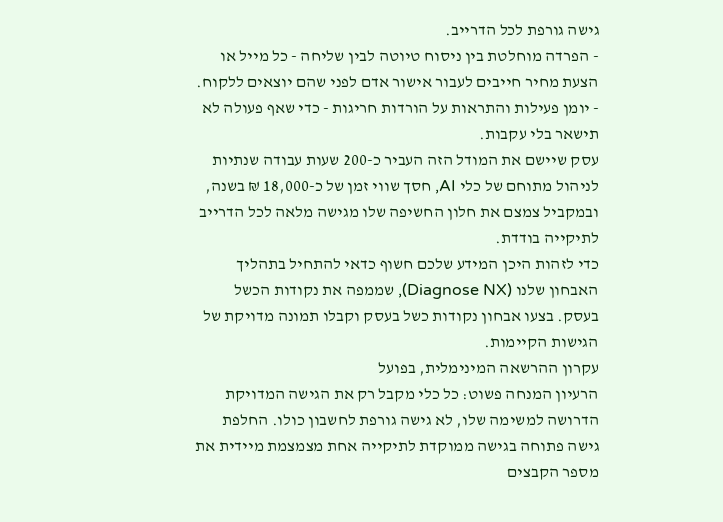גישה גורפת לכל הדרייב.
- הפרדה מוחלטת בין ניסוח טיוטה לבין שליחה - כל מייל או הצעת מחיר חייבים לעבור אישור אדם לפני שהם יוצאים ללקוח.
- יומן פעילות והתראות על הורדות חריגות - כדי שאף פעולה לא תישאר בלי עקבות.
עסק שיישם את המודל הזה העביר כ-200 שעות עבודה שנתיות לניהול מתוחם של כלי AI, חסך שווי זמן של כ-18,000 ₪ בשנה, ובמקביל צמצם את חלון החשיפה שלו מגישה מלאה לכל הדרייב לתיקייה בודדת.
כדי לזהות היכן המידע שלכם חשוף כדאי להתחיל בתהליך האבחון שלנו (Diagnose NX), שממפה את נקודות הכשל בעסק. בצעו אבחון נקודות כשל בעסק וקבלו תמונה מדויקת של הגישות הקיימות.
עקרון ההרשאה המינימלית, בפועל
הרעיון המנחה פשוט: כל כלי מקבל רק את הגישה המדויקת הדרושה למשימה שלו, לא גישה גורפת לחשבון כולו. החלפת גישה פתוחה בגישה ממוקדת לתיקייה אחת מצמצמת מיידית את מספר הקבצים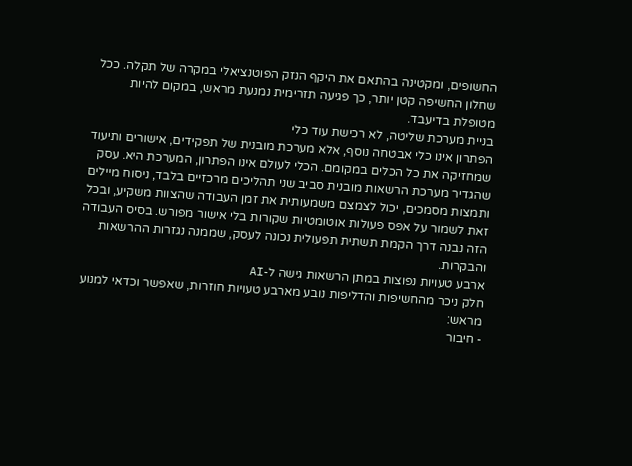החשופים, ומקטינה בהתאם את היקף הנזק הפוטנציאלי במקרה של תקלה. ככל שחלון החשיפה קטן יותר, כך פגיעה תזרימית נמנעת מראש, במקום להיות מטופלת בדיעבד.
בניית מערכת שליטה, לא רכישת עוד כלי
הפתרון אינו כלי אבטחה נוסף, אלא מערכת מובנית של תפקידים, אישורים ותיעוד שמחזיקה את כל הכלים במקומם. הכלי לעולם אינו הפתרון, המערכת היא. עסק שהגדיר מערכת הרשאות מובנית סביב שני תהליכים מרכזיים בלבד, ניסוח מיילים ותמצות מסמכים, יכול לצמצם משמעותית את זמן העבודה שהצוות משקיע, ובכל זאת לשמור על אפס פעולות אוטומטיות שקורות בלי אישור מפורש. בסיס העבודה הזה נבנה דרך הקמת תשתית תפעולית נכונה לעסק, שממנה נגזרות ההרשאות והבקרות.
ארבע טעויות נפוצות במתן הרשאות גישה ל-AI
חלק ניכר מהחשיפות והדליפות נובע מארבע טעויות חוזרות, שאפשר וכדאי למנוע מראש:
- חיבור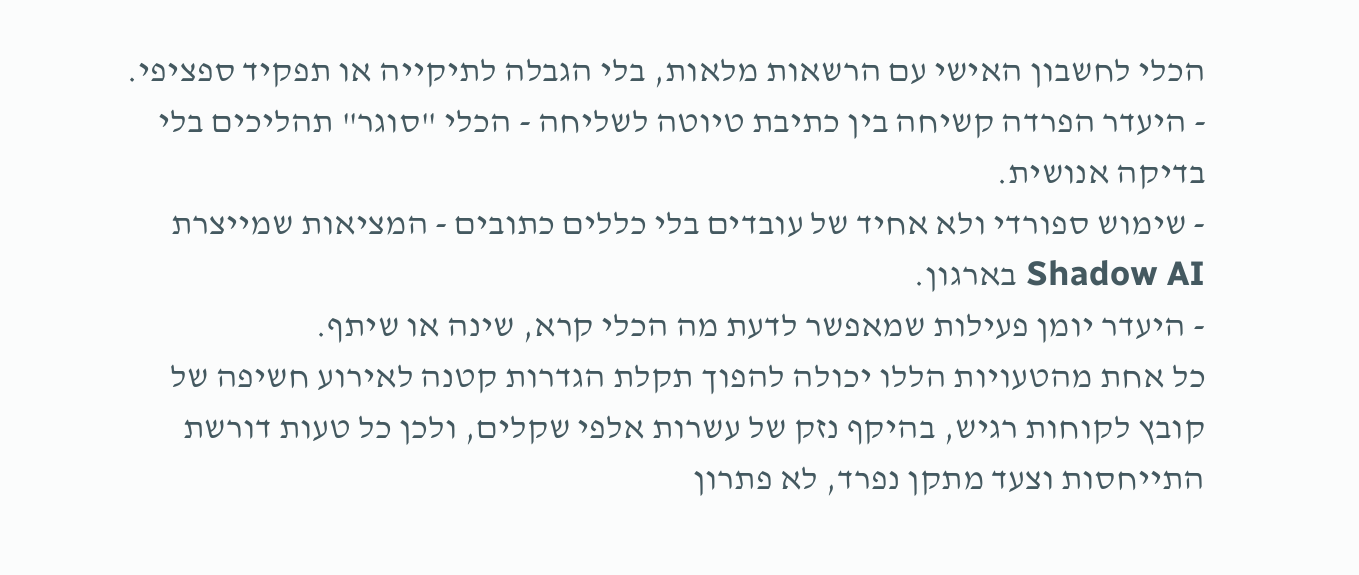הכלי לחשבון האישי עם הרשאות מלאות, בלי הגבלה לתיקייה או תפקיד ספציפי.
- היעדר הפרדה קשיחה בין כתיבת טיוטה לשליחה - הכלי "סוגר" תהליכים בלי בדיקה אנושית.
- שימוש ספורדי ולא אחיד של עובדים בלי כללים כתובים - המציאות שמייצרת Shadow AI בארגון.
- היעדר יומן פעילות שמאפשר לדעת מה הכלי קרא, שינה או שיתף.
כל אחת מהטעויות הללו יכולה להפוך תקלת הגדרות קטנה לאירוע חשיפה של קובץ לקוחות רגיש, בהיקף נזק של עשרות אלפי שקלים, ולכן כל טעות דורשת התייחסות וצעד מתקן נפרד, לא פתרון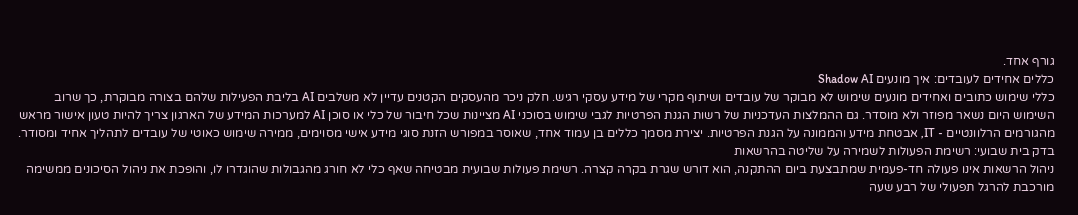גורף אחד.
כללים אחידים לעובדים: איך מונעים Shadow AI
כללי שימוש כתובים ואחידים מונעים שימוש לא מבוקר של עובדים ושיתוף מקרי של מידע עסקי רגיש. חלק ניכר מהעסקים הקטנים עדיין לא משלבים AI בליבת הפעילות שלהם בצורה מבוקרת, כך שרוב השימוש היום נשאר מפוזר ולא מוסדר. גם ההמלצות העדכניות של רשות הגנת הפרטיות לגבי שימוש בסוכני AI מציינות שכל חיבור של כלי או סוכן AI למערכות המידע של הארגון צריך להיות טעון אישור מראש מהגורמים הרלוונטיים - IT, אבטחת מידע והממונה על הגנת הפרטיות. יצירת מסמך כללים בן עמוד אחד, שאוסר במפורש הזנת סוגי מידע אישי מסוימים, ממירה שימוש כאוטי של עובדים לתהליך אחיד ומסודר.
בדק בית שבועי: רשימת הפעולות לשמירה על שליטה בהרשאות
ניהול הרשאות אינו פעולה חד-פעמית שמתבצעת ביום ההתקנה, הוא דורש שגרת בקרה קצרה. רשימת פעולות שבועית מבטיחה שאף כלי לא חורג מהגבולות שהוגדרו לו, והופכת את ניהול הסיכונים ממשימה מורכבת להרגל תפעולי של רבע שעה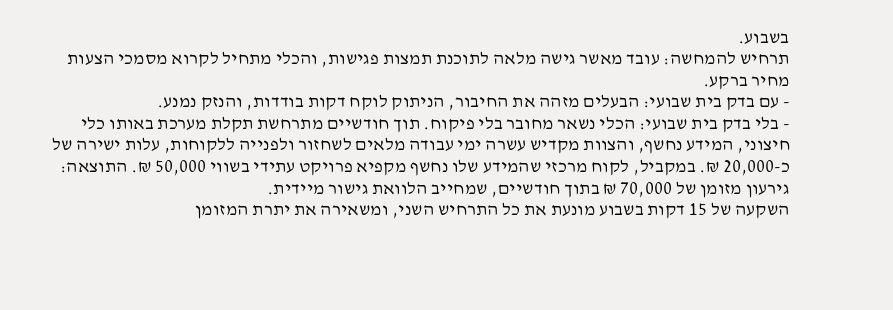בשבוע.
תרחיש להמחשה: עובד מאשר גישה מלאה לתוכנת תמצות פגישות, והכלי מתחיל לקרוא מסמכי הצעות מחיר ברקע.
- עם בדק בית שבועי: הבעלים מזהה את החיבור, הניתוק לוקח דקות בודדות, והנזק נמנע.
- בלי בדק בית שבועי: הכלי נשאר מחובר בלי פיקוח. תוך חודשיים מתרחשת תקלת מערכת באותו כלי חיצוני, המידע נחשף, והצוות מקדיש עשרה ימי עבודה מלאים לשחזור ולפנייה ללקוחות, עלות ישירה של כ-20,000 ₪. במקביל, לקוח מרכזי שהמידע שלו נחשף מקפיא פרויקט עתידי בשווי 50,000 ₪. התוצאה: גירעון מזומן של 70,000 ₪ בתוך חודשיים, שמחייב הלוואת גישור מיידית.
השקעה של 15 דקות בשבוע מונעת את כל התרחיש השני, ומשאירה את יתרת המזומן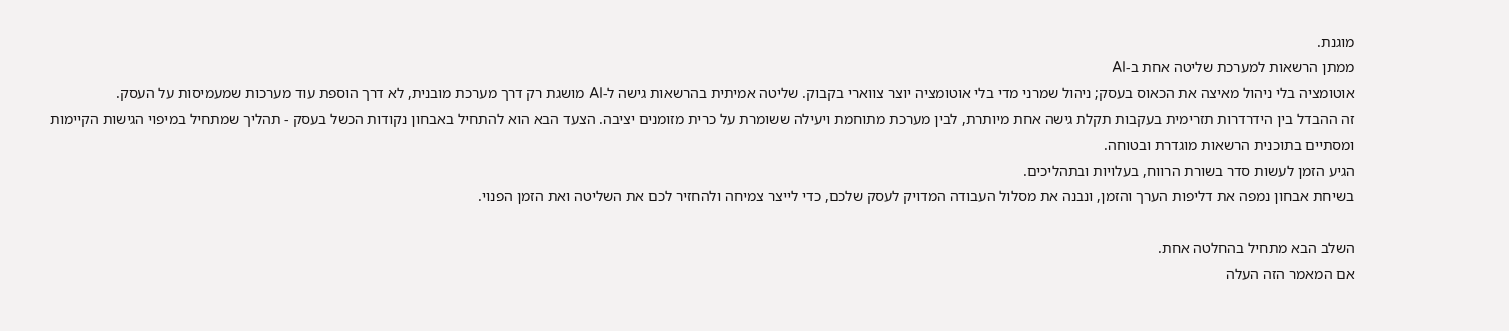מוגנת.
ממתן הרשאות למערכת שליטה אחת ב-AI
אוטומציה בלי ניהול מאיצה את הכאוס בעסק; ניהול שמרני מדי בלי אוטומציה יוצר צווארי בקבוק. שליטה אמיתית בהרשאות גישה ל-AI מושגת רק דרך מערכת מובנית, לא דרך הוספת עוד מערכות שמעמיסות על העסק.
זה ההבדל בין הידרדרות תזרימית בעקבות תקלת גישה אחת מיותרת, לבין מערכת מתוחמת ויעילה ששומרת על כרית מזומנים יציבה. הצעד הבא הוא להתחיל באבחון נקודות הכשל בעסק - תהליך שמתחיל במיפוי הגישות הקיימות ומסתיים בתוכנית הרשאות מוגדרת ובטוחה.
הגיע הזמן לעשות סדר בשורת הרווח, בעלויות ובתהליכים.
בשיחת אבחון נמפה את דליפות הערך והזמן, ונבנה את מסלול העבודה המדויק לעסק שלכם, כדי לייצר צמיחה ולהחזיר לכם את השליטה ואת הזמן הפנוי.

השלב הבא מתחיל בהחלטה אחת.
אם המאמר הזה העלה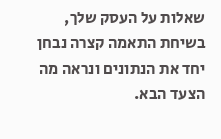שאלות על העסק שלך, בשיחת התאמה קצרה נבחן יחד את הנתונים ונראה מה הצעד הבא.